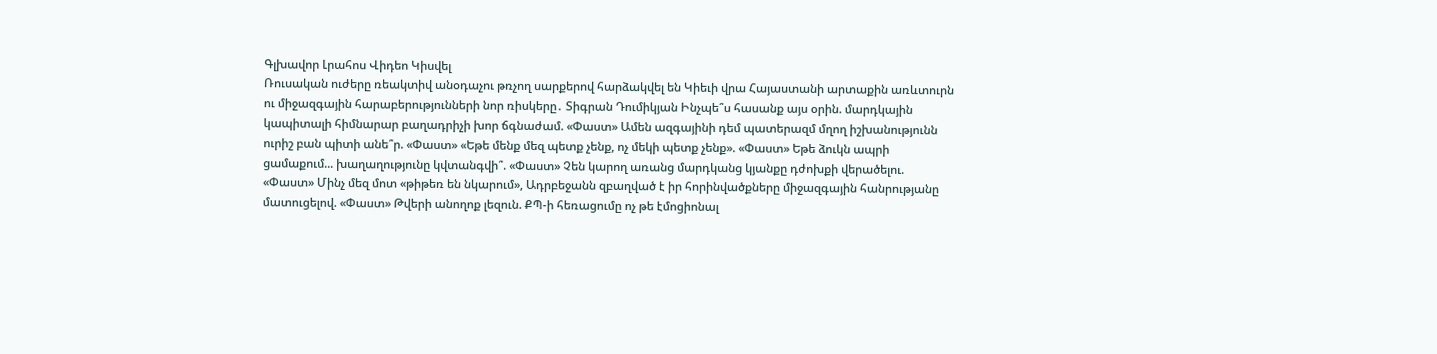Գլխավոր Լրահոս Վիդեո Կիսվել
Ռուսական ուժերը ռեակտիվ անօդաչու թռչող սարքերով հարձակվել են Կիեւի վրա Հայաստանի արտաքին առևտուրն ու միջազգային հարաբերությունների նոր ռիսկերը․ Տիգրան Դումիկյան Ինչպե՞ս հասանք այս օրին. մարդկային կապիտալի հիմնարար բաղադրիչի խոր ճգնաժամ. «Փաստ» Ամեն ազգայինի դեմ պատերազմ մղող իշխանությունն ուրիշ բան պիտի անե՞ր. «Փաստ» «Եթե մենք մեզ պետք չենք, ոչ մեկի պետք չենք». «Փաստ» Եթե ձուկն ապրի ցամաքում... խաղաղությունը կվտանգվի՞. «Փաստ» Չեն կարող առանց մարդկանց կյանքը դժոխքի վերածելու. «Փաստ» Մինչ մեզ մոտ «թիթեռ են նկարում», Ադրբեջանն զբաղված է իր հորինվածքները միջազգային հանրությանը մատուցելով. «Փաստ» Թվերի անողոք լեզուն. ՔՊ-ի հեռացումը ոչ թե էմոցիոնալ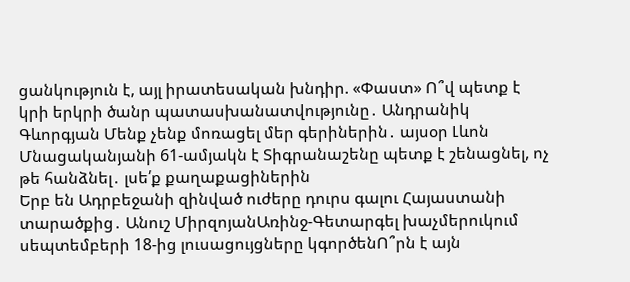ցանկություն է, այլ իրատեսական խնդիր. «Փաստ» Ո՞վ պետք է կրի երկրի ծանր պատասխանատվությունը․ Անդրանիկ Գևորգյան Մենք չենք մոռացել մեր գերիներին․ այսօր Լևոն Մնացականյանի 61-ամյակն է Տիգրանաշենը պետք է շենացնել, ոչ թե հանձնել․ լսե՛ք քաղաքացիներին
Երբ են Ադրբեջանի զինված ուժերը դուրս գալու Հայաստանի տարածքից․ Անուշ ՄիրզոյանԱռինջ-Գետարգել խաչմերուկում սեպտեմբերի 18-ից լուսացույցները կգործենՈ՞րն է այն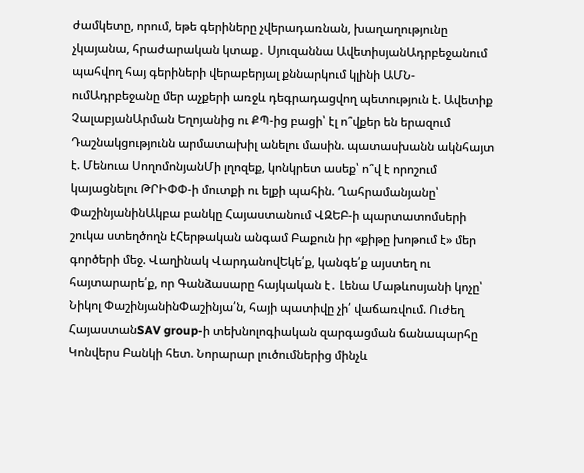ժամկետը, որում, եթե գերիները չվերադառնան, խաղաղությունը չկայանա, հրաժարական կտաք․ Սյուզաննա ԱվետիսյանԱդրբեջանում պահվող հայ գերիների վերաբերյալ քննարկում կլինի ԱՄՆ-ումԱդրբեջանը մեր աչքերի առջև դեգրադացվող պետություն է. Ավետիք ՉալաբյանԱրման Եղոյանից ու ՔՊ-ից բացի՝ էլ ո՞վքեր են երազում Դաշնակցությունն արմատախիլ անելու մասին. պատասխանն ակնհայտ է. Մենուա ՍողոմոնյանՄի լղոզեք, կոնկրետ ասեք՝ ո՞վ է որոշում կայացնելու ԹՐԻՓՓ-ի մուտքի ու ելքի պահին. Ղահրամանյանը՝ ՓաշինյանինԱկբա բանկը Հայաստանում ՎԶԵԲ-ի պարտատոմսերի շուկա ստեղծողն էՀերթական անգամ Բաքուն իր «քիթը խոթում է» մեր գործերի մեջ. Վաղինակ ՎարդանովԵկե՛ք, կանգե՛ք այստեղ ու հայտարարե՛ք, որ Գանձասարը հայկական է․ Լենա Մաթևոսյանի կոչը՝ Նիկոլ ՓաշինյանինՓաշինյա՛ն, հայի պատիվը չի՛ վաճառվում. Ուժեղ ՀայաստանSAV group-ի տեխնոլոգիական զարգացման ճանապարհը Կոնվերս Բանկի հետ. Նորարար լուծումներից մինչև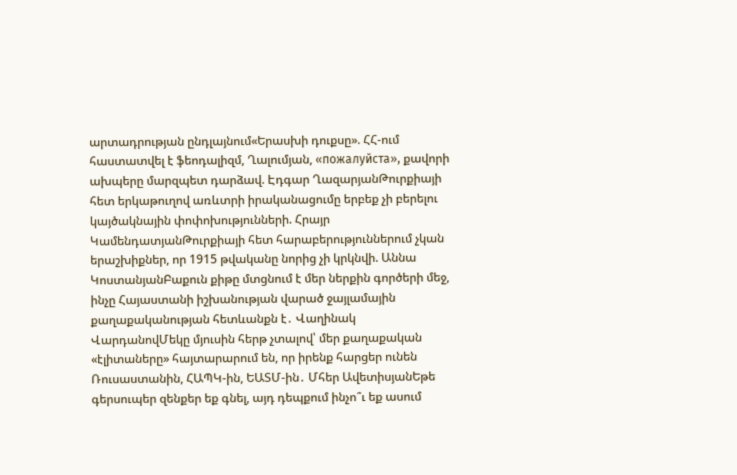արտադրության ընդլայնում«Երասխի դուքսը». ՀՀ-ում հաստատվել է ֆեոդալիզմ, Ղալումյան, «пожалуйста», քավորի ախպերը մարզպետ դարձավ. Էդգար ՂազարյանԹուրքիայի հետ երկաթուղով առևտրի իրականացումը երբեք չի բերելու կայծակնային փոփոխությունների. Հրայր ԿամենդատյանԹուրքիայի հետ հարաբերություններում չկան երաշխիքներ, որ 1915 թվականը նորից չի կրկնվի. Աննա ԿոստանյանԲաքուն քիթը մտցնում է մեր ներքին գործերի մեջ, ինչը Հայաստանի իշխանության վարած ջայլամային քաղաքականության հետևանքն է․ Վաղինակ ՎարդանովՄեկը մյուսին հերթ չտալով՝ մեր քաղաքական «էլիտաները» հայտարարում են, որ իրենք հարցեր ունեն Ռուսաստանին, ՀԱՊԿ-ին, ԵԱՏՄ-ին․ Մհեր ԱվետիսյանԵթե գերսուպեր զենքեր եք գնել, այդ դեպքում ինչո՞ւ եք ասում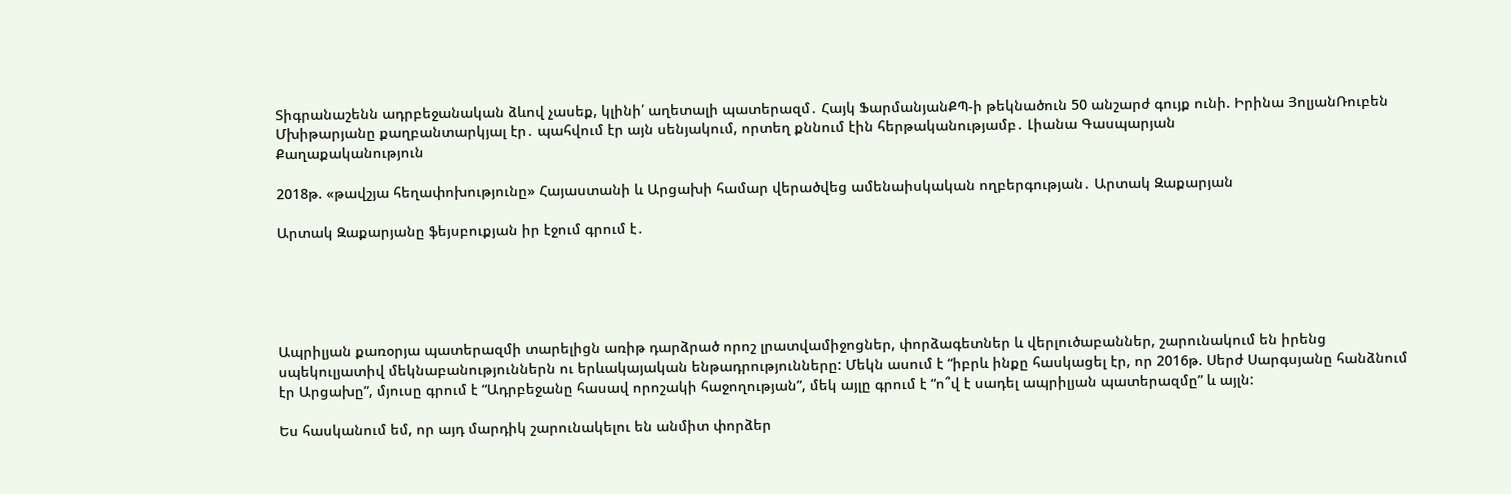Տիգրանաշենն ադրբեջանական ձևով չասեք, կլինի՛ աղետալի պատերազմ․ Հայկ ՖարմանյանՔՊ-ի թեկնածուն 50 անշարժ գույք ունի. Իրինա ՅոլյանՌուբեն Մխիթարյանը քաղբանտարկյալ էր․ պահվում էր այն սենյակում, որտեղ քննում էին հերթականությամբ․ Լիանա Գասպարյան
Քաղաքականություն

2018թ. «թավշյա հեղափոխությունը» Հայաստանի և Արցախի համար վերածվեց ամենաիսկական ողբերգության․ Արտակ Զաքարյան

Արտակ Զաքարյանը ֆեյսբուքյան իր էջում գրում է․





Ապրիլյան քառօրյա պատերազմի տարելիցն առիթ դարձրած որոշ լրատվամիջոցներ, փորձագետներ և վերլուծաբաններ, շարունակում են իրենց սպեկուլյատիվ մեկնաբանություններն ու երևակայական ենթադրությունները: Մեկն ասում է “իբրև ինքը հասկացել էր, որ 2016թ. Սերժ Սարգսյանը հանձնում էր Արցախը”, մյուսը գրում է “Ադրբեջանը հասավ որոշակի հաջողության”, մեկ այլը գրում է “ո՞վ է սադել ապրիլյան պատերազմը” և այլն:

Ես հասկանում եմ, որ այդ մարդիկ շարունակելու են անմիտ փորձեր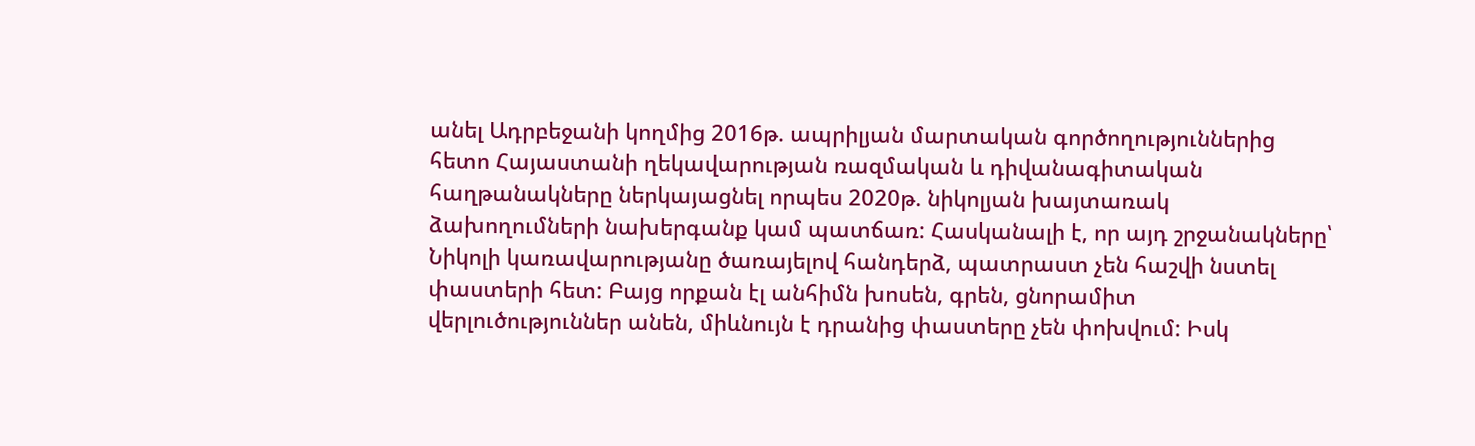անել Ադրբեջանի կողմից 2016թ. ապրիլյան մարտական գործողություններից հետո Հայաստանի ղեկավարության ռազմական և դիվանագիտական հաղթանակները ներկայացնել որպես 2020թ. նիկոլյան խայտառակ ձախողումների նախերգանք կամ պատճառ: Հասկանալի է, որ այդ շրջանակները՝ Նիկոլի կառավարությանը ծառայելով հանդերձ, պատրաստ չեն հաշվի նստել փաստերի հետ: Բայց որքան էլ անհիմն խոսեն, գրեն, ցնորամիտ վերլուծություններ անեն, միևնույն է դրանից փաստերը չեն փոխվում: Իսկ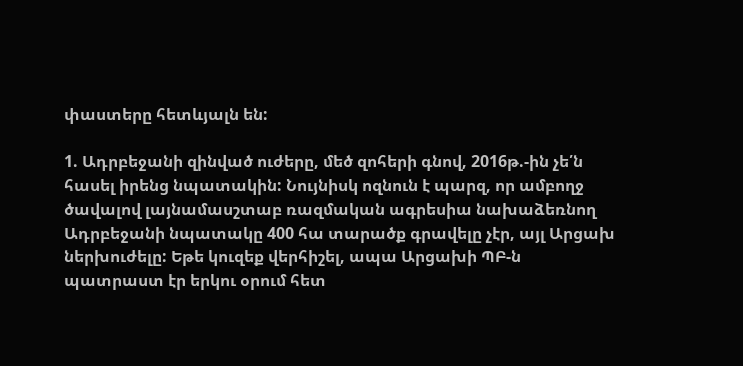փաստերը հետևյալն են:

1. Ադրբեջանի զինված ուժերը, մեծ զոհերի գնով, 2016թ.-ին չե՛ն հասել իրենց նպատակին: Նույնիսկ ոզնուն է պարզ, որ ամբողջ ծավալով լայնամասշտաբ ռազմական ագրեսիա նախաձեռնող Ադրբեջանի նպատակը 400 հա տարածք գրավելը չէր, այլ Արցախ ներխուժելը: Եթե կուզեք վերհիշել, ապա Արցախի ՊԲ-ն պատրաստ էր երկու օրում հետ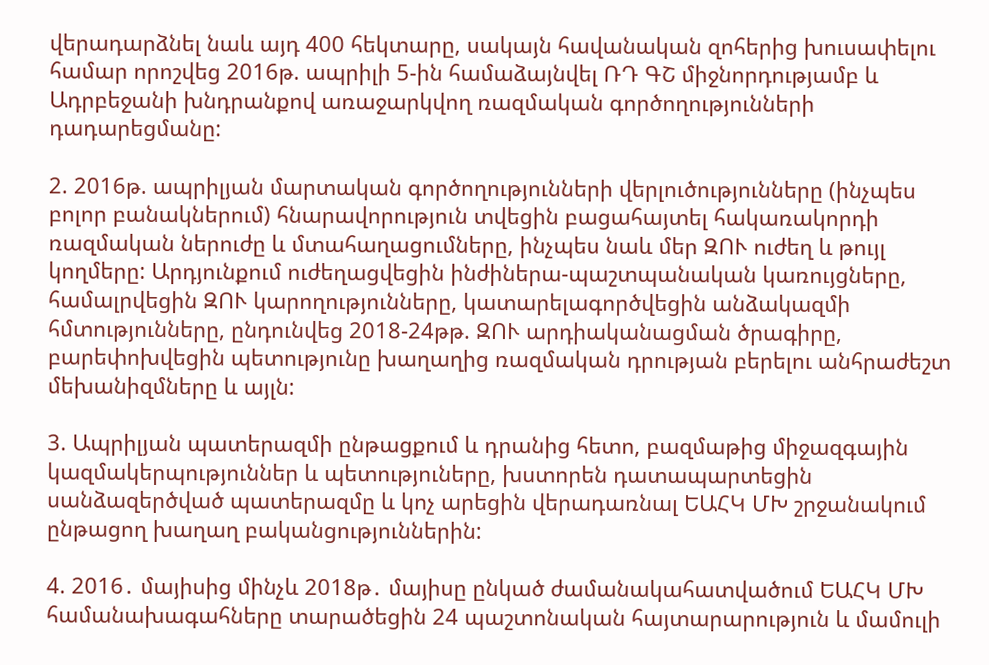վերադարձնել նաև այդ 400 հեկտարը, սակայն հավանական զոհերից խուսափելու համար որոշվեց 2016թ. ապրիլի 5-ին համաձայնվել ՌԴ ԳՇ միջնորդությամբ և Ադրբեջանի խնդրանքով առաջարկվող ռազմական գործողությունների դադարեցմանը:

2. 2016թ. ապրիլյան մարտական գործողությունների վերլուծությունները (ինչպես բոլոր բանակներում) հնարավորություն տվեցին բացահայտել հակառակորդի ռազմական ներուժը և մտահաղացումները, ինչպես նաև մեր ԶՈՒ ուժեղ և թույլ կողմերը: Արդյունքում ուժեղացվեցին ինժիներա-պաշտպանական կառույցները, համալրվեցին ԶՈՒ կարողությունները, կատարելագործվեցին անձակազմի հմտությունները, ընդունվեց 2018-24թթ. ԶՈՒ արդիականացման ծրագիրը, բարեփոխվեցին պետությունը խաղաղից ռազմական դրության բերելու անհրաժեշտ մեխանիզմները և այլն:

3. Ապրիլյան պատերազմի ընթացքում և դրանից հետո, բազմաթից միջազգային կազմակերպություններ և պետություները, խստորեն դատապարտեցին սանձազերծված պատերազմը և կոչ արեցին վերադառնալ ԵԱՀԿ ՄԽ շրջանակում ընթացող խաղաղ բականցություններին:

4. 2016․ մայիսից մինչև 2018թ․ մայիսը ընկած ժամանակահատվածում ԵԱՀԿ ՄԽ համանախագահները տարածեցին 24 պաշտոնական հայտարարություն և մամուլի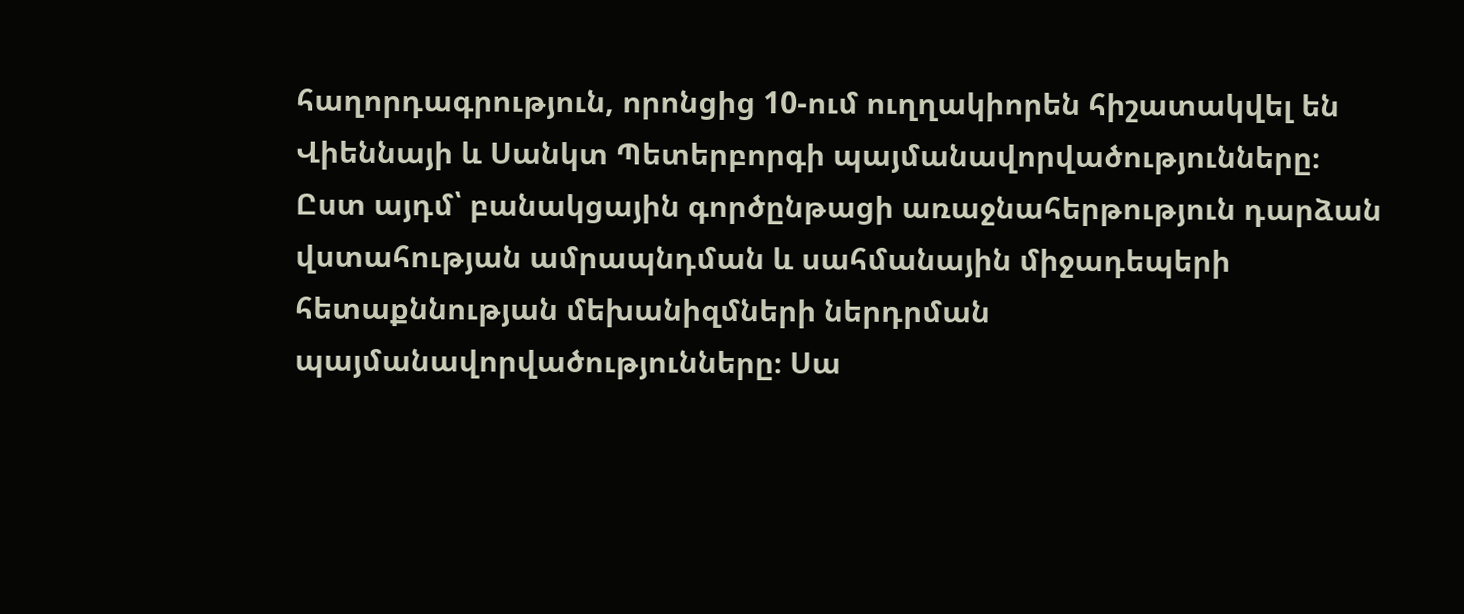հաղորդագրություն, որոնցից 10-ում ուղղակիորեն հիշատակվել են Վիեննայի և Սանկտ Պետերբորգի պայմանավորվածությունները։ Ըստ այդմ՝ բանակցային գործընթացի առաջնահերթություն դարձան վստահության ամրապնդման և սահմանային միջադեպերի հետաքննության մեխանիզմների ներդրման պայմանավորվածությունները։ Սա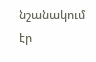նշանակում էր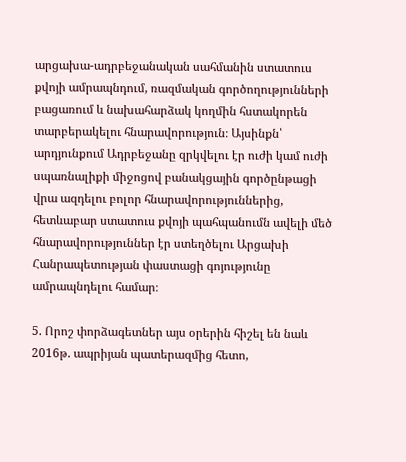արցախա-ադրբեջանական սահմանին ստատուս քվոյի ամրապնդում, ռազմական գործողությունների բացառում և նախահարձակ կողմին հստակորեն տարբերակելու հնարավորություն։ Այսինքն՝ արդյունքում Ադրբեջանը զրկվելու էր ուժի կամ ուժի սպառնալիքի միջոցով բանակցային գործընթացի վրա ազդելու բոլոր հնարավորություններից, հետևաբար ստատուս քվոյի պահպանումն ավելի մեծ հնարավորություններ էր ստեղծելու Արցախի Հանրապետության փաստացի գոյությունը ամրապնդելու համար։

5. Որոշ փորձագետներ այս օրերին հիշել են նաև 2016թ. ապրիյան պատերազմից հետո,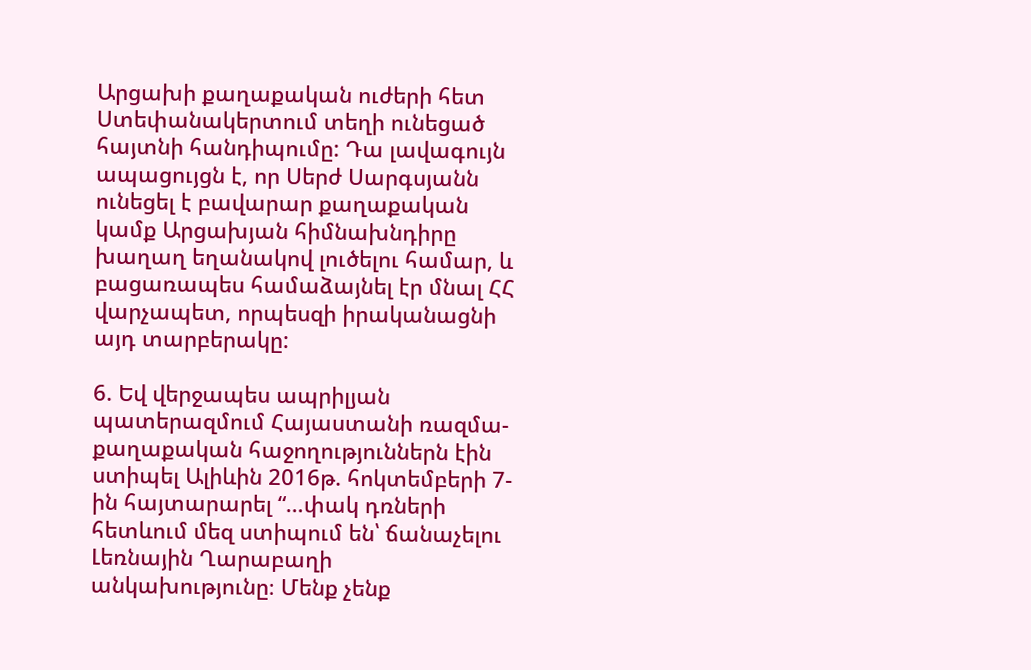Արցախի քաղաքական ուժերի հետ Ստեփանակերտում տեղի ունեցած հայտնի հանդիպումը: Դա լավագույն ապացույցն է, որ Սերժ Սարգսյանն ունեցել է բավարար քաղաքական կամք Արցախյան հիմնախնդիրը խաղաղ եղանակով լուծելու համար, և բացառապես համաձայնել էր մնալ ՀՀ վարչապետ, որպեսզի իրականացնի այդ տարբերակը:

6. Եվ վերջապես ապրիլյան պատերազմում Հայաստանի ռազմա-քաղաքական հաջողություններն էին ստիպել Ալիևին 2016թ. հոկտեմբերի 7-ին հայտարարել “…փակ դռների հետևում մեզ ստիպում են՝ ճանաչելու Լեռնային Ղարաբաղի անկախությունը։ Մենք չենք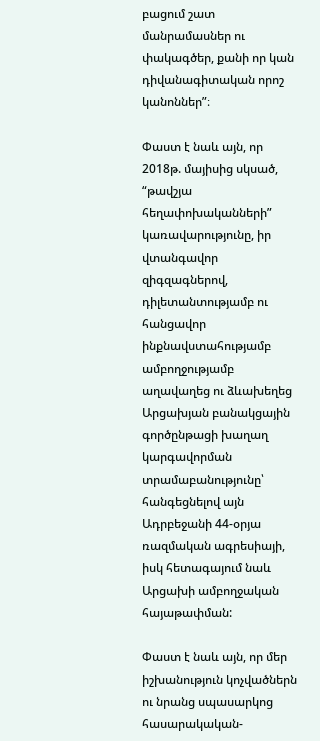բացում շատ մանրամասներ ու փակագծեր, քանի որ կան դիվանագիտական որոշ կանոններ”։

Փաստ է նաև այն, որ 2018թ. մայիսից սկսած, “թավշյա հեղափոխականների” կառավարությունը, իր վտանգավոր զիգզագներով, դիլետանտությամբ ու հանցավոր ինքնավստահությամբ ամբողջությամբ աղավաղեց ու ձևախեղեց Արցախյան բանակցային գործընթացի խաղաղ կարգավորման տրամաբանությունը՝ հանգեցնելով այն Ադրբեջանի 44-օրյա ռազմական ագրեսիայի, իսկ հետագայում նաև Արցախի ամբողջական հայաթափման:

Փաստ է նաև այն, որ մեր իշխանություն կոչվածներն ու նրանց սպասարկոց հասարակական-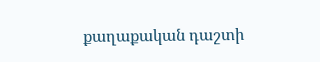քաղաքական դաշտի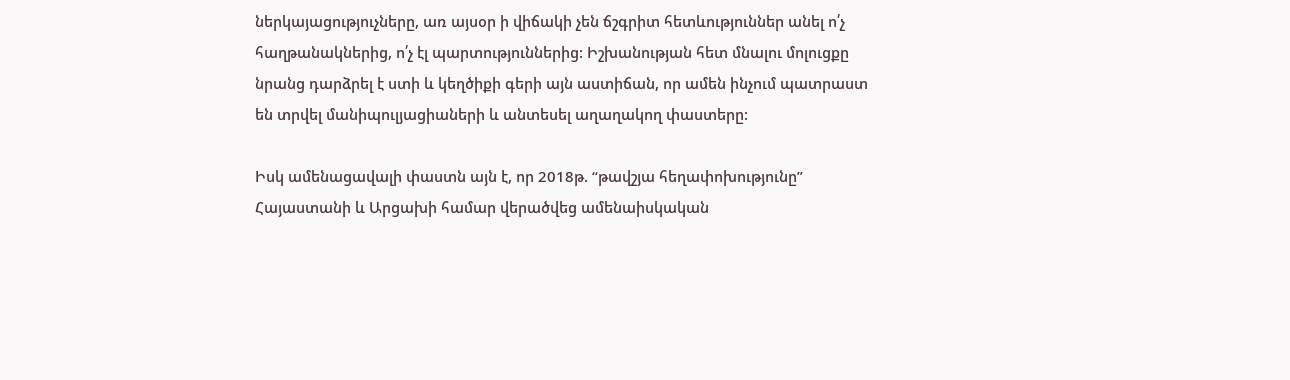ներկայացություչները, առ այսօր ի վիճակի չեն ճշգրիտ հետևություններ անել ո՛չ հաղթանակներից, ո՛չ էլ պարտություններից: Իշխանության հետ մնալու մոլուցքը նրանց դարձրել է ստի և կեղծիքի գերի այն աստիճան, որ ամեն ինչում պատրաստ են տրվել մանիպուլյացիաների և անտեսել աղաղակող փաստերը:

Իսկ ամենացավալի փաստն այն է, որ 2018թ. “թավշյա հեղափոխությունը” Հայաստանի և Արցախի համար վերածվեց ամենաիսկական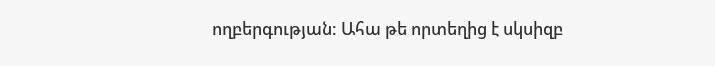ողբերգության: Ահա թե որտեղից է սկսիզբ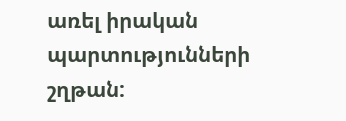առել իրական պարտությունների շղթան: